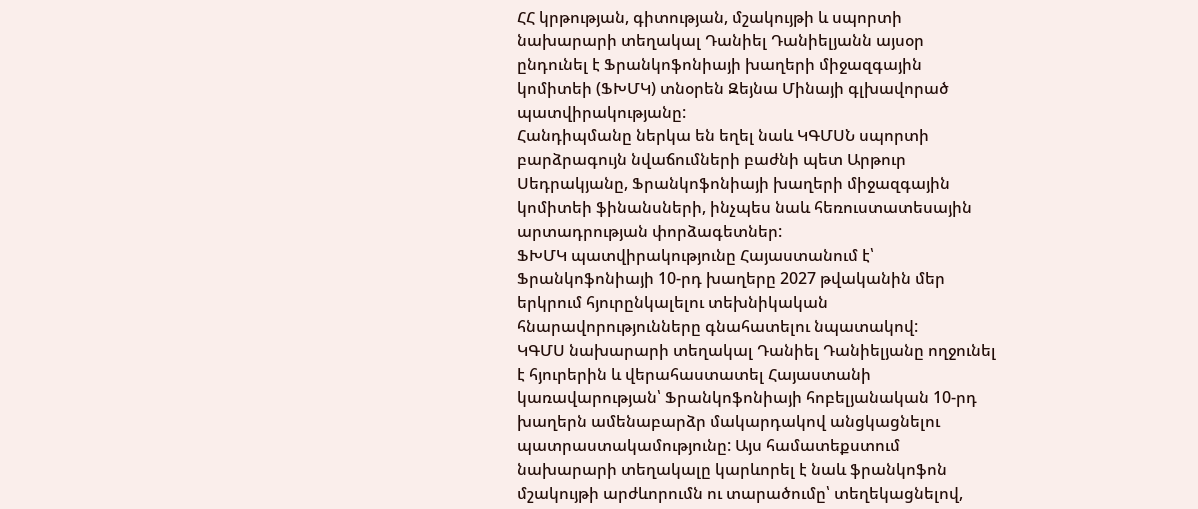ՀՀ կրթության, գիտության, մշակույթի և սպորտի նախարարի տեղակալ Դանիել Դանիելյանն այսօր ընդունել է Ֆրանկոֆոնիայի խաղերի միջազգային կոմիտեի (ՖԽՄԿ) տնօրեն Զեյնա Մինայի գլխավորած պատվիրակությանը:
Հանդիպմանը ներկա են եղել նաև ԿԳՄՍՆ սպորտի բարձրագույն նվաճումների բաժնի պետ Արթուր Սեդրակյանը, Ֆրանկոֆոնիայի խաղերի միջազգային կոմիտեի ֆինանսների, ինչպես նաև հեռուստատեսային արտադրության փորձագետներ:
ՖԽՄԿ պատվիրակությունը Հայաստանում է՝ Ֆրանկոֆոնիայի 10-րդ խաղերը 2027 թվականին մեր երկրում հյուրընկալելու տեխնիկական հնարավորությունները գնահատելու նպատակով:
ԿԳՄՍ նախարարի տեղակալ Դանիել Դանիելյանը ողջունել է հյուրերին և վերահաստատել Հայաստանի կառավարության՝ Ֆրանկոֆոնիայի հոբելյանական 10-րդ խաղերն ամենաբարձր մակարդակով անցկացնելու պատրաստակամությունը: Այս համատեքստում նախարարի տեղակալը կարևորել է նաև ֆրանկոֆոն մշակույթի արժևորումն ու տարածումը՝ տեղեկացնելով,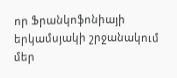որ Ֆրանկոֆոնիայի երկամսյակի շրջանակում մեր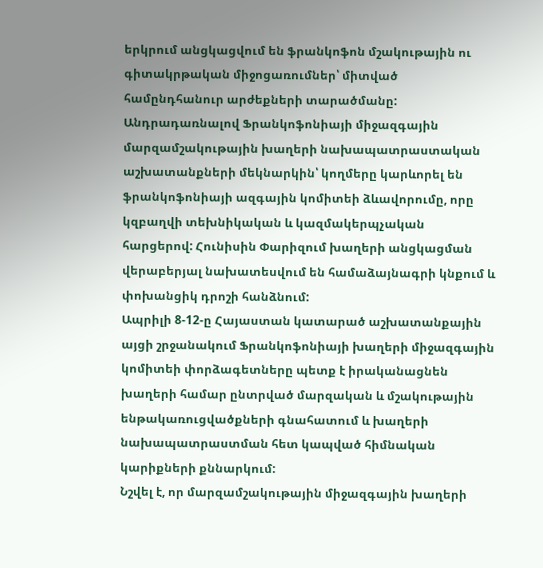երկրում անցկացվում են ֆրանկոֆոն մշակութային ու գիտակրթական միջոցառումներ՝ միտված համընդհանուր արժեքների տարածմանը:
Անդրադառնալով Ֆրանկոֆոնիայի միջազգային մարզամշակութային խաղերի նախապատրաստական աշխատանքների մեկնարկին՝ կողմերը կարևորել են ֆրանկոֆոնիայի ազգային կոմիտեի ձևավորումը, որը կզբաղվի տեխնիկական և կազմակերպչական հարցերով: Հունիսին Փարիզում խաղերի անցկացման վերաբերյալ նախատեսվում են համաձայնագրի կնքում և փոխանցիկ դրոշի հանձնում:
Ապրիլի 8-12-ը Հայաստան կատարած աշխատանքային այցի շրջանակում Ֆրանկոֆոնիայի խաղերի միջազգային կոմիտեի փորձագետները պետք է իրականացնեն խաղերի համար ընտրված մարզական և մշակութային ենթակառուցվածքների գնահատում և խաղերի նախապատրաստման հետ կապված հիմնական կարիքների քննարկում:
Նշվել է, որ մարզամշակութային միջազգային խաղերի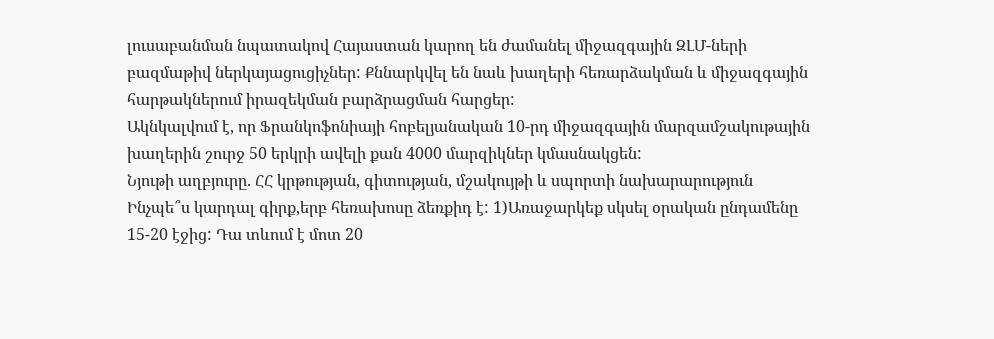լուսաբանման նպատակով Հայաստան կարող են ժամանել միջազգային ԶԼՄ-ների բազմաթիվ ներկայացուցիչներ: Քննարկվել են նաև խաղերի հեռարձակման և միջազգային հարթակներում իրազեկման բարձրացման հարցեր:
Ակնկալվում է, որ Ֆրանկոֆոնիայի հոբելյանական 10-րդ միջազգային մարզամշակութային խաղերին շուրջ 50 երկրի ավելի քան 4000 մարզիկներ կմասնակցեն:
Նյութի աղբյուրը. ՀՀ կրթության, գիտության, մշակույթի և սպորտի նախարարություն
Ինչպե՞ս կարդալ գիրք,երբ հեռախոսը ձեռքիդ է: 1)Առաջարկեք սկսել օրական ընդամենը 15-20 էջից: Դա տևում է մոտ 20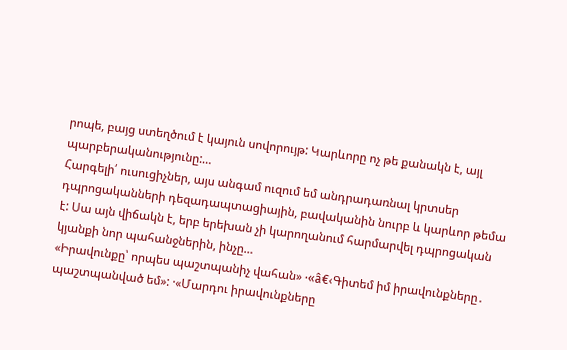րոպե, բայց ստեղծում է կայուն սովորույթ: Կարևորը ոչ թե քանակն է, այլ պարբերականությունը:…
Հարգելի՛ ուսուցիչներ, այս անգամ ուզում եմ անդրադառնալ կրտսեր դպրոցականների դեզադապտացիային, բավականին նուրբ և կարևոր թեմա է: Սա այն վիճակն է, երբ երեխան չի կարողանում հարմարվել դպրոցական կյանքի նոր պահանջներին, ինչը…
«Իրավունքը՝ որպես պաշտպանիչ վահան» ·«â€‹Գիտեմ իմ իրավունքները․ պաշտպանված եմ»: ·«Մարդու իրավունքները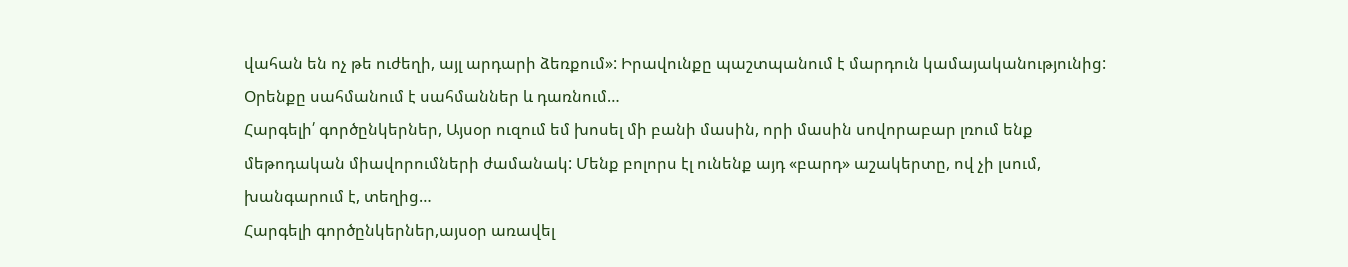վահան են ոչ թե ուժեղի, այլ արդարի ձեռքում»: Իրավունքը պաշտպանում է մարդուն կամայականությունից: Օրենքը սահմանում է սահմաններ և դառնում…
Հարգելի՛ գործընկերներ, Այսօր ուզում եմ խոսել մի բանի մասին, որի մասին սովորաբար լռում ենք մեթոդական միավորումների ժամանակ: Մենք բոլորս էլ ունենք այդ «բարդ» աշակերտը, ով չի լսում, խանգարում է, տեղից…
Հարգելի գործընկերներ,այսօր առավել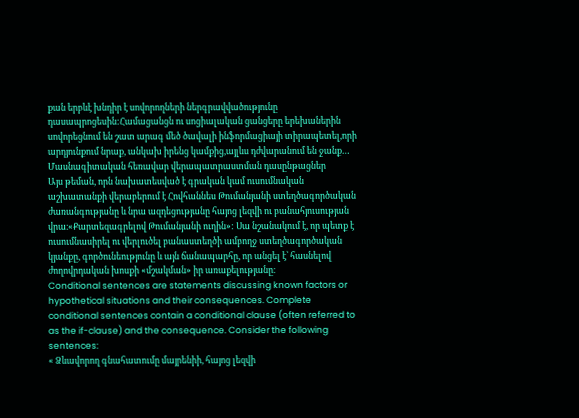քան երբևէ խնդիր է սովորողների ներգրավվածությունը դասապրոցեսին:Համացանցն ու սոցիալական ցանցերը երեխաներին սովորեցնում են շատ արագ մեծ ծավալի ինֆորմացիայի տիրապետել,որի արդյունքում նրաք, անկախ իրենց կամքից,այլևս դժվարանում են ջանք…
Մասնագիտական հեռավար վերապատրաստման դասընթացներ
Այս թեման, որն նախատեսված է գրական կամ ուսումնական աշխատանքի վերաբերում է Հովհաննես Թումանյանի ստեղծագործական ժառանգությանը և նրա ազդեցությանը հայոց լեզվի ու բանահյուսության վրա։«Քարտեզագրելով Թումանյանի ուղին»: Սա նշանակում է, որ պետք է ուսումնասիրել ու վերլուծել բանաստեղծի ամբողջ ստեղծագործական կյանքը, գործունեությունը և այն ճանապարհը, որ անցել է՝ հասնելով ժողովրդական խոսքի «մշակման» իր առաքելությանը։
Conditional sentences are statements discussing known factors or hypothetical situations and their consequences. Complete conditional sentences contain a conditional clause (often referred to as the if-clause) and the consequence. Consider the following sentences:
« Ձևավորող գնահատումը մայրենիի, հայոց լեզվի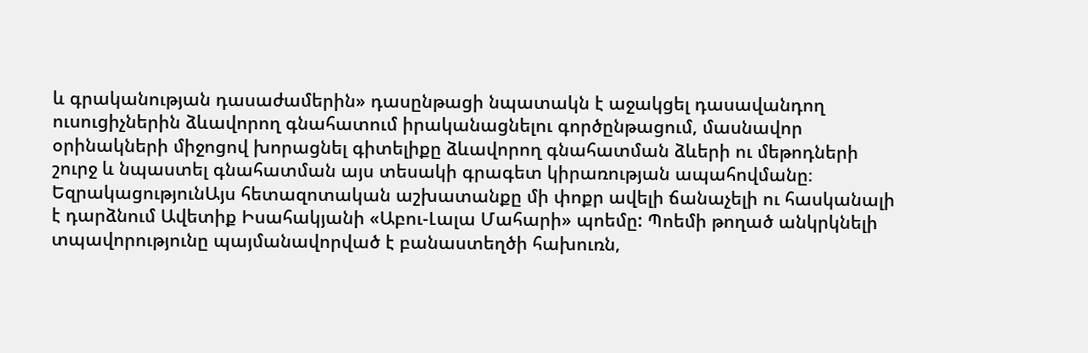և գրականության դասաժամերին» դասընթացի նպատակն է աջակցել դասավանդող ուսուցիչներին ձևավորող գնահատում իրականացնելու գործընթացում, մասնավոր օրինակների միջոցով խորացնել գիտելիքը ձևավորող գնահատման ձևերի ու մեթոդների շուրջ և նպաստել գնահատման այս տեսակի գրագետ կիրառության ապահովմանը։
ԵզրակացությունԱյս հետազոտական աշխատանքը մի փոքր ավելի ճանաչելի ու հասկանալի է դարձնում Ավետիք Իսահակյանի «Աբու-Լալա Մահարի» պոեմը: Պոեմի թողած անկրկնելի տպավորությունը պայմանավորված է բանաստեղծի հախուռն,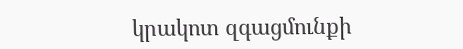կրակոտ զգացմունքի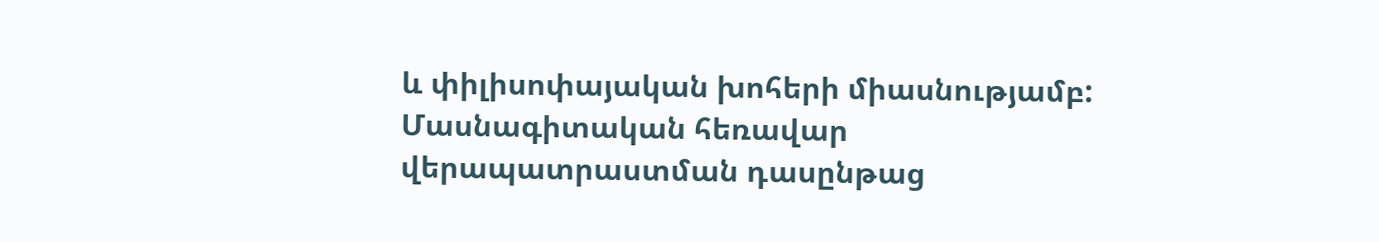և փիլիսոփայական խոհերի միասնությամբ:
Մասնագիտական հեռավար վերապատրաստման դասընթաց